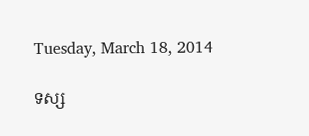Tuesday, March 18, 2014

ទស្ស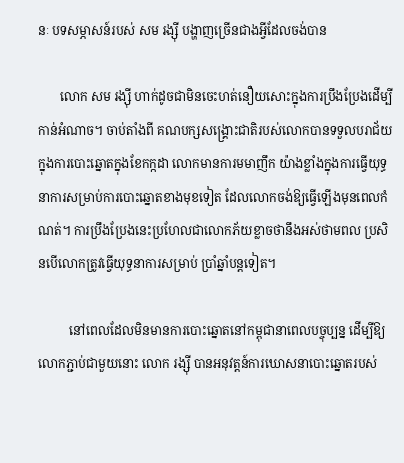នៈ បទសម្ភាសន៍របស់ សម រង្ស៊ី បង្ហាញច្រើនជាងអ្វីដែលចង់បាន

       លោក សម រង្ស៊ី ហាក់ដូចជាមិនចេះហត់នឿយសោះក្នុងការប្រឹងប្រែងដើម្បីកាន់អំណាច។ ចាប់តាំងពី គណបក្សសង្គ្រោះជាតិរបស់លោកបានទទួលបរាជ័យក្នុងការបោះឆ្នោតក្នុងខែកក្កដា លោកមានការមមាញឹក យ៉ាងខ្លាំងក្នុងការធ្វើយុទ្ធនាការសម្រាប់ការបោះឆ្នោតខាងមុខទៀត ដែលលោកចង់ឱ្យធ្វើឡើងមុនពេលកំណត់។ ការប្រឹងប្រែងនេះប្រហែលជាលោកភ័យខ្លាចថានឹងអស់ថាមពល ប្រសិនបើលោកត្រូវធ្វើយុទ្ធនាការសម្រាប់ ប្រាំឆ្នាំបន្តទៀត។

          នៅពេលដែលមិនមានការបោះឆ្នោតនៅកម្ពុជានាពេលបច្ចុប្បន្ន ដើម្បីឱ្យលោកភ្ជាប់ជាមួយនោះ លោក រង្ស៊ី បានអនុវត្តន៍ការឃោសនាបោះឆ្នោតរបស់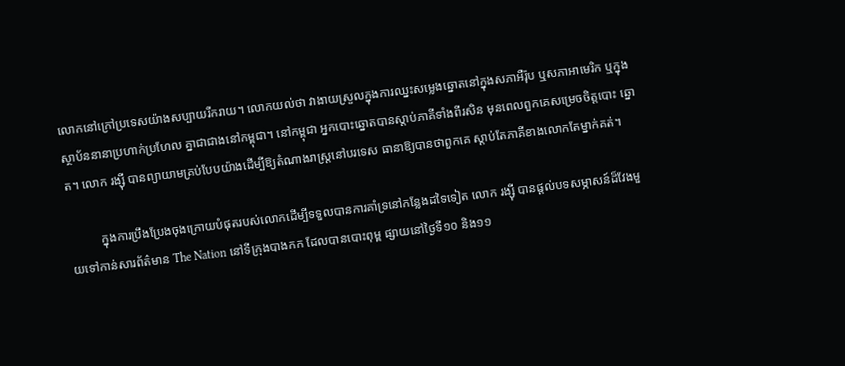លោកនៅក្រៅប្រទេសយ៉ាងសប្បាយរីករាយ។ លោកយល់ថា វាងាយស្រួលក្នុងការឈ្នះសម្លេងឆ្នោតនៅក្នុងសភាអឺរ៉ុប ឬសភាអាមេរិក ឬក្នុងស្ថាប័ននានាប្រហាក់ប្រហែល គ្នាជាជាងនៅកម្ពុជា។ នៅកម្ពុជា អ្នកបោះឆ្នោតបានស្តាប់ភាគីទាំងពីរសិន មុនពេលពួកគេសម្រេចចិត្តបោះ ឆ្នោត។ លោក រង្ស៊ី បានព្យាយាមគ្រប់បែបយ៉ាងដើម្បីឱ្យតំណាងរាស្រ្តនៅបរទេស ធានាឱ្យបានថាពួកគេ ស្តាប់តែភាគីខាងលោកតែម្នាក់គត់។

          ក្នុងការប្រឹងប្រែងចុងក្រោយបំផុតរបស់លោកដើម្បីទទួលបានការគាំទ្រនៅកន្លែងដទៃទៀត លោក រង្ស៊ី បានផ្តល់បទសម្ភាសន៍ដ៏វែងមួយទៅកាន់សារព័ត៌មាន The Nation នៅទីក្រុងបាងកក ដែលបានបោះពុម្ព ផ្សាយនៅថ្ងៃទី១០ និង១១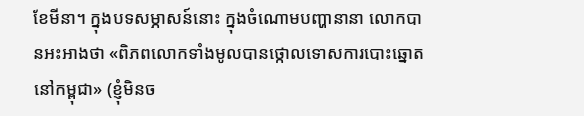ខែមីនា។ ក្នុងបទសម្ភាសន៍នោះ ក្នុងចំណោមបញ្ហានានា លោកបានអះអាងថា «ពិភពលោកទាំងមូលបានថ្កោលទោសការបោះឆ្នោតនៅកម្ពុជា» (ខ្ញុំមិនច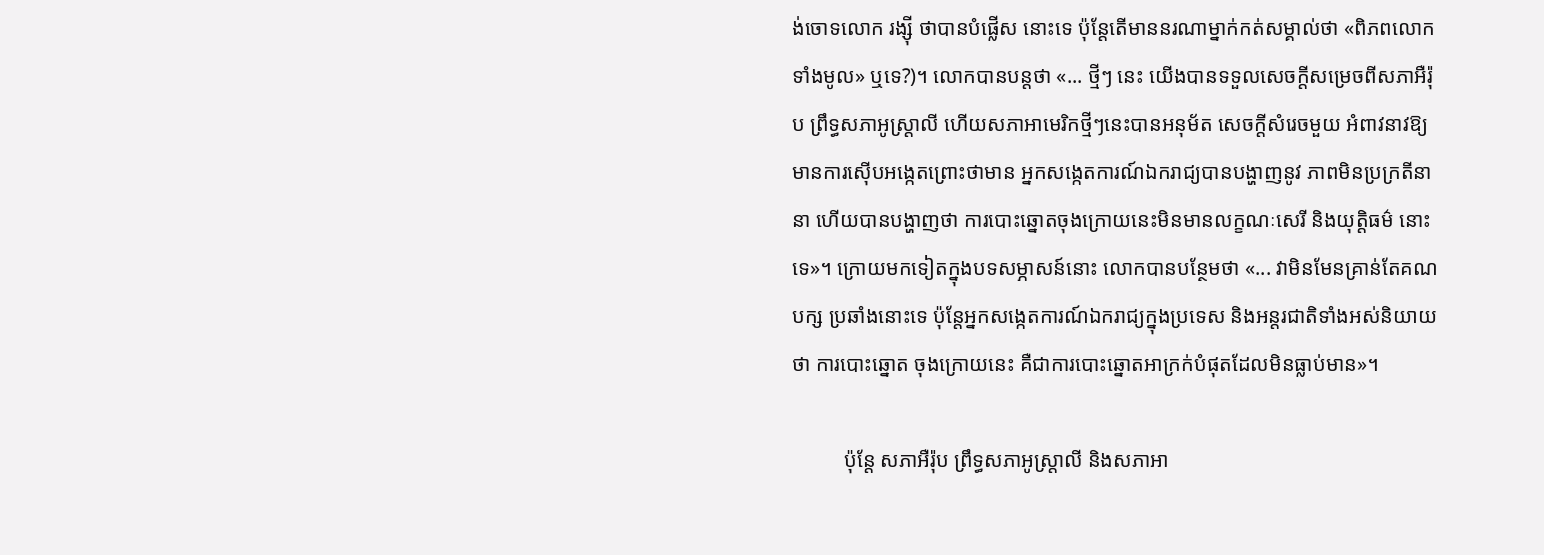ង់ចោទលោក រង្ស៊ី ថាបានបំផ្លើស នោះទេ ប៉ុន្តែតើមាននរណាម្នាក់កត់សម្គាល់ថា «ពិភពលោកទាំងមូល» ឬទេ?)។ លោកបានបន្តថា «... ថ្មីៗ នេះ យើងបានទទួលសេចក្តីសម្រេចពីសភាអឺរ៉ុប ព្រឹទ្ធសភាអូស្ត្រាលី ហើយសភាអាមេរិកថ្មីៗនេះបានអនុម័ត សេចក្តីសំរេចមួយ អំពាវនាវឱ្យមានការស៊ើបអង្កេតព្រោះថាមាន អ្នកសង្កេតការណ៍ឯករាជ្យបានបង្ហាញនូវ ភាពមិនប្រក្រតីនានា ហើយបានបង្ហាញថា ការបោះឆ្នោតចុងក្រោយនេះមិនមានលក្ខណៈសេរី និងយុត្តិធម៌ នោះទេ»។ ក្រោយមកទៀតក្នុងបទសម្ភាសន៍នោះ លោកបានបន្ថែមថា «... វាមិនមែនគ្រាន់តែគណបក្ស ប្រឆាំងនោះទេ ប៉ុន្តែអ្នកសង្កេតការណ៍ឯករាជ្យក្នុងប្រទេស និងអន្តរជាតិទាំងអស់និយាយថា ការបោះឆ្នោត ចុងក្រោយនេះ គឺជាការបោះឆ្នោតអាក្រក់បំផុតដែលមិនធ្លាប់មាន»។

          ប៉ុន្តែ សភាអឺរ៉ុប ព្រឹទ្ធសភាអូស្ត្រាលី និងសភាអា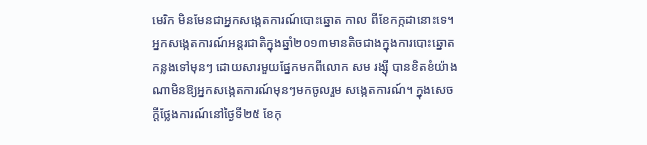មេរិក មិនមែនជាអ្នកសង្កេតការណ៍បោះឆ្នោត កាល ពីខែកក្កដានោះទេ។ អ្នកសង្កេតការណ៍អន្តរជាតិក្នុងឆ្នាំ២០១៣មានតិចជាងក្នុងការបោះឆ្នោតកន្លងទៅមុនៗ ដោយសារមួយផ្នែកមកពីលោក សម រង្ស៊ី បានខិតខំយ៉ាងណាមិនឱ្យអ្នកសង្កេតការណ៍មុនៗមកចូលរួម សង្កេតការណ៍។ ក្នុងសេចក្តីថ្លែងការណ៍នៅថ្ងៃទី២៥ ខែកុ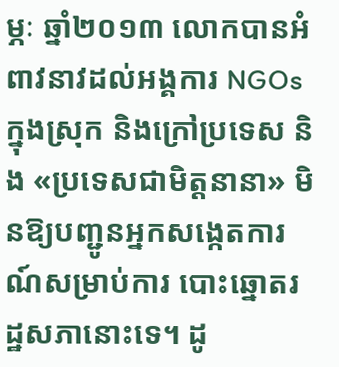ម្ភៈ ឆ្នាំ២០១៣ លោកបានអំពាវនាវដល់អង្គការ NGOs ក្នុងស្រុក និងក្រៅប្រទេស និង «ប្រទេសជាមិត្តនានា» មិនឱ្យបញ្ជូនអ្នកសង្កេតការណ៍សម្រាប់ការ បោះឆ្នោតរដ្ឋសភានោះទេ។ ដូ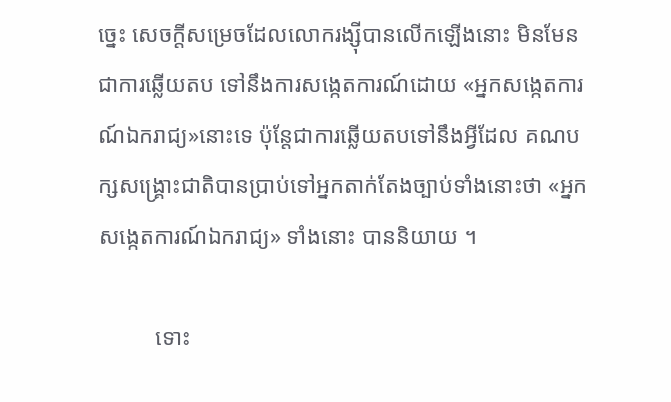ច្នេះ សេចក្តីសម្រេចដែលលោករង្ស៊ីបានលើកឡើងនោះ មិនមែនជាការឆ្លើយតប ទៅនឹងការសង្កេតការណ៍ដោយ «អ្នកសង្កេតការណ៍ឯករាជ្យ»នោះទេ ប៉ុន្តែជាការឆ្លើយតបទៅនឹងអ្វីដែល គណបក្សសង្គ្រោះជាតិបានប្រាប់ទៅអ្នកតាក់តែងច្បាប់ទាំងនោះថា «អ្នកសង្កេតការណ៍ឯករាជ្យ» ទាំងនោះ បាននិយាយ ។

          ទោះ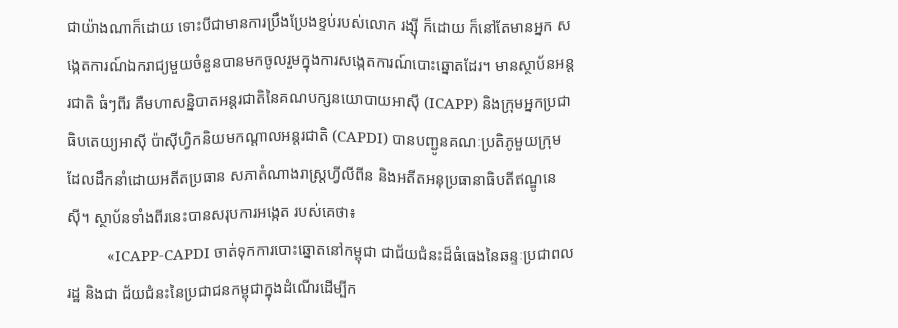ជាយ៉ាងណាក៏ដោយ ទោះបីជាមានការប្រឹងប្រែងខ្ទប់របស់លោក រង្ស៊ី ក៏ដោយ ក៏នៅតែមានអ្នក សង្កេតការណ៍ឯករាជ្យមួយចំនួនបានមកចូលរួមក្នុងការសង្កេតការណ៍បោះឆ្នោតដែរ។ មានស្ថាប័នអន្តរជាតិ ធំៗពីរ គឺមហាសន្និបាតអន្តរជាតិនៃគណបក្សនយោបាយអាស៊ី (ICAPP) និងក្រុមអ្នកប្រជាធិបតេយ្យអាស៊ី ប៉ាស៊ីហ្វិកនិយមកណ្តាលអន្តរជាតិ (CAPDI) បានបញ្ជូនគណៈប្រតិភូមួយក្រុមដែលដឹកនាំដោយអតីតប្រធាន សភាតំណាងរាស្ត្រហ្វីលីពីន និងអតីតអនុប្រធានាធិបតីឥណ្ឌូនេស៊ី។ ស្ថាប័នទាំងពីរនេះបានសរុបការអង្កេត របស់គេថា៖
          «ICAPP-CAPDI ចាត់ទុកការបោះឆ្នោតនៅកម្ពុជា ជាជ័យជំនះដ៏ធំធេងនៃឆន្ទៈប្រជាពលរដ្ឋ និងជា ជ័យជំនះនៃប្រជាជនកម្ពុជាក្នុងដំណើរដើម្បីក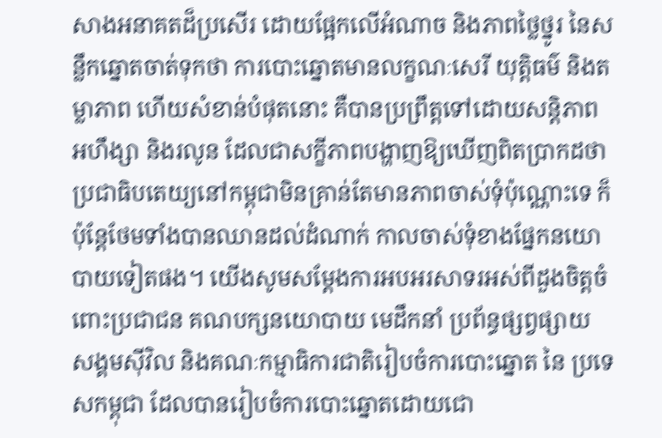សាងអនាគតដ៏ប្រសើរ ដោយផ្អែកលើអំណាច និងភាពថ្លៃថ្នូរ នៃសន្លឹកឆ្នោតចាត់ទុកថា ការបោះឆ្នោតមានលក្ខណៈសេរី យុត្តិធម៌ និងតម្លាភាព ហើយសំខាន់បំផុតនោះ គឺបានប្រព្រឹត្តទៅដោយសន្តិភាព អហឹង្សា និងរលូន ដែលជាសក្ខីភាពបង្ហាញឱ្យឃើញពិតប្រាកដថា ប្រជាធិបតេយ្យនៅកម្ពុជាមិនគ្រាន់តែមានភាពចាស់ទុំប៉ុណ្ណោះទេ ក៏ប៉ុន្តែថែមទាំងបានឈានដល់ដំណាក់ កាលចាស់ទុំខាងផ្នែកនយោបាយទៀតផង។ យើងសូមសម្តែងការអបអរសាទរអស់ពីដួងចិត្តចំពោះប្រជាជន គណបក្សនយោបាយ មេដឹកនាំ ប្រព័ន្ធផ្សព្វផ្សាយ សង្គមស៊ីវិល និងគណៈកម្មាធិការជាតិរៀបចំការបោះឆ្នោត នៃ ប្រទេសកម្ពុជា ដែលបានរៀបចំការបោះឆ្នោតដោយជោ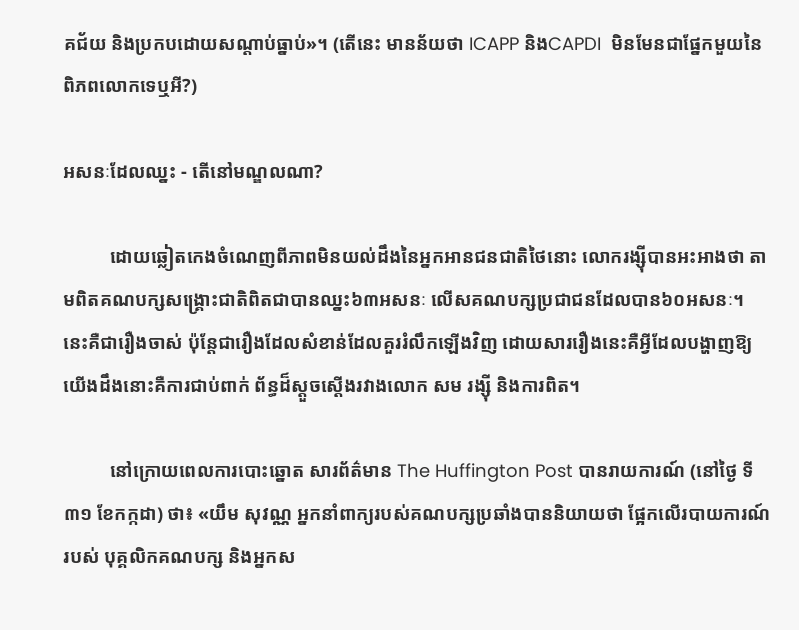គជ័យ និងប្រកបដោយសណ្តាប់ធ្នាប់»។ (តើនេះ មានន័យថា ICAPP និងCAPDI  មិនមែនជាផ្នែកមួយនៃពិភពលោកទេឬអី?)

អសនៈដែលឈ្នះ - តើនៅមណ្ឌលណា?

          ដោយឆ្លៀតកេងចំណេញពីភាពមិនយល់ដឹងនៃអ្នកអានជនជាតិថៃនោះ លោករង្ស៊ីបានអះអាងថា តាមពិតគណបក្សសង្គ្រោះជាតិពិតជាបានឈ្នះ៦៣អសនៈ លើសគណបក្សប្រជាជនដែលបាន៦០អសនៈ។ នេះគឺជារឿងចាស់ ប៉ុន្តែជារឿងដែលសំខាន់ដែលគួររំលឹកឡើងវិញ ដោយសាររឿងនេះគឺអ្វីដែលបង្ហាញឱ្យ យើងដឹងនោះគឺការជាប់ពាក់ ព័ន្ធដ៏ស្តួចស្តើងរវាងលោក សម រង្ស៊ី និងការពិត។

          នៅក្រោយពេលការបោះឆ្នោត សារព័ត៌មាន The Huffington Post បានរាយការណ៍ (នៅថ្ងៃ ទី៣១ ខែកក្កដា) ថា៖ «យឹម សុវណ្ណ អ្នកនាំពាក្យរបស់គណបក្សប្រឆាំងបាននិយាយថា ផ្អែកលើរបាយការណ៍របស់ បុគ្គលិកគណបក្ស និងអ្នកស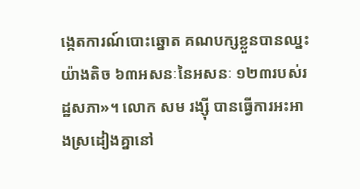ង្កេតការណ៍បោះឆ្នោត គណបក្សខ្លួនបានឈ្នះយ៉ាងតិច ៦៣អសនៈនៃអសនៈ ១២៣របស់រដ្ឋសភា»។ លោក សម រង្ស៊ី បានធ្វើការអះអាងស្រដៀងគ្នានៅ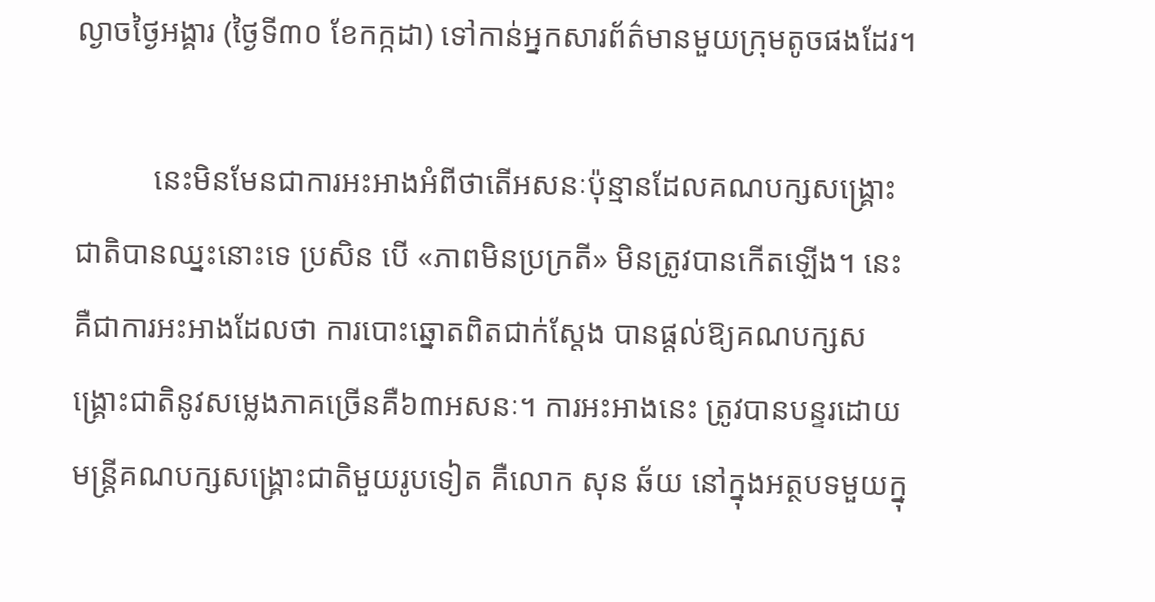ល្ងាចថ្ងៃអង្គារ (ថ្ងៃទី៣០ ខែកក្កដា) ទៅកាន់អ្នកសារព័ត៌មានមួយក្រុមតូចផងដែរ។

          នេះមិនមែនជាការអះអាងអំពីថាតើអសនៈប៉ុន្មានដែលគណបក្សសង្គ្រោះជាតិបានឈ្នះនោះទេ ប្រសិន បើ «ភាពមិនប្រក្រតី» មិនត្រូវបានកើតឡើង។ នេះគឺជាការអះអាងដែលថា ការបោះឆ្នោតពិតជាក់ស្តែង បានផ្តល់ឱ្យគណបក្សសង្គ្រោះជាតិនូវសម្លេងភាគច្រើនគឺ៦៣អសនៈ។ ការអះអាងនេះ ត្រូវបានបន្ទរដោយ មន្រ្តីគណបក្សសង្គ្រោះជាតិមួយរូបទៀត គឺលោក សុន ឆ័យ នៅក្នុងអត្ថបទមួយក្នុ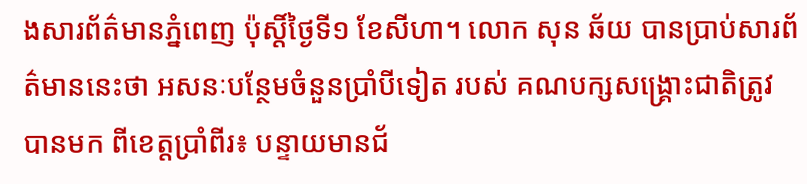ងសារព័ត៌មានភ្នំពេញ ប៉ុស្តិ៍ថ្ងៃទី១ ខែសីហា។ លោក សុន ឆ័យ បានប្រាប់សារព័ត៌មាននេះថា អសនៈបន្ថែមចំនួនប្រាំបីទៀត របស់ គណបក្សសង្គ្រោះជាតិត្រូវបានមក ពីខេត្តប្រាំពីរ៖ បន្ទាយមានជ័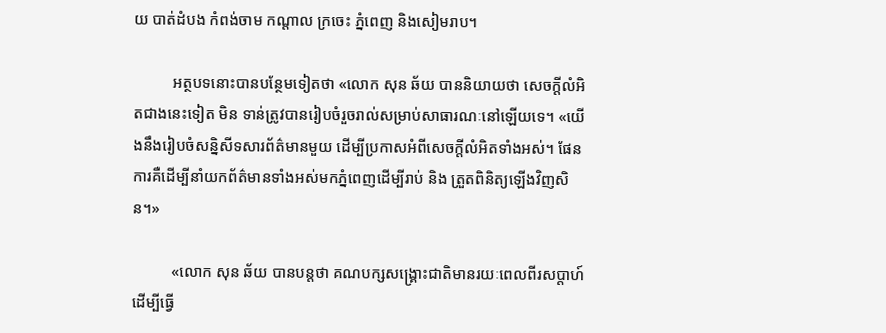យ បាត់ដំបង កំពង់ចាម កណ្តាល ក្រចេះ ភ្នំពេញ និងសៀមរាប។

          អត្ថបទនោះបានបន្ថែមទៀតថា «លោក សុន ឆ័យ បាននិយាយថា សេចក្តីលំអិតជាងនេះទៀត មិន ទាន់ត្រូវបានរៀបចំរួចរាល់សម្រាប់សាធារណៈនៅឡើយទេ។ «យើងនឹងរៀបចំសន្និសីទសារព័ត៌មានមួយ ដើម្បីប្រកាសអំពីសេចក្តីលំអិតទាំងអស់។ ផែនការគឺដើម្បីនាំយកព័ត៌មានទាំងអស់មកភ្នំពេញដើម្បីរាប់ និង ត្រួតពិនិត្យឡើងវិញសិន។»

          «លោក សុន ឆ័យ បានបន្តថា គណបក្សសង្គ្រោះជាតិមានរយៈពេលពីរសប្តាហ៍ដើម្បីធ្វើ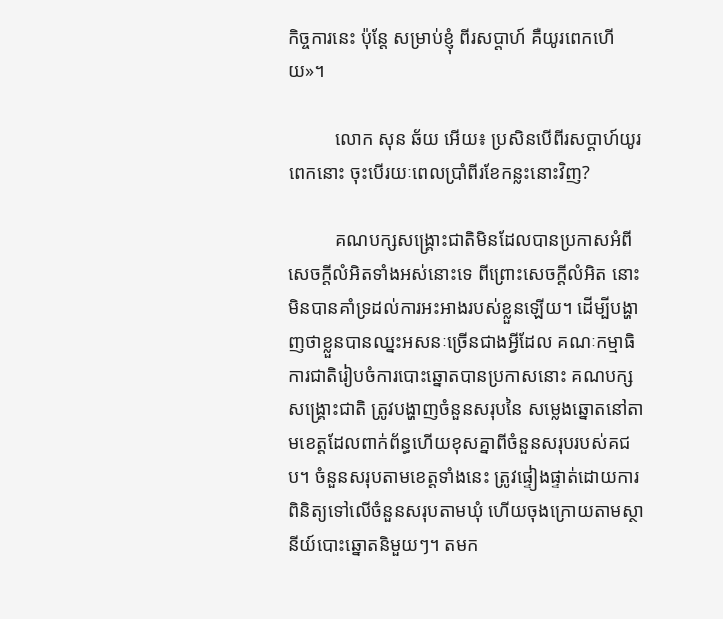កិច្ចការនេះ ប៉ុន្តែ សម្រាប់ខ្ញុំ ពីរសប្តាហ៍ គឺយូរពេកហើយ»។

          លោក សុន ឆ័យ អើយ៖ ប្រសិនបើពីរសប្តាហ៍យូរពេកនោះ ចុះបើរយៈពេលប្រាំពីរខែកន្លះនោះវិញ?

          គណបក្សសង្គ្រោះជាតិមិនដែលបានប្រកាសអំពីសេចក្តីលំអិតទាំងអស់នោះទេ ពីព្រោះសេចក្តីលំអិត នោះមិនបានគាំទ្រដល់ការអះអាងរបស់ខ្លួនឡើយ។ ដើម្បីបង្ហាញថាខ្លួនបានឈ្នះអសនៈច្រើនជាងអ្វីដែល គណៈកម្មាធិការជាតិរៀបចំការបោះឆ្នោតបានប្រកាសនោះ គណបក្សសង្គ្រោះជាតិ ត្រូវបង្ហាញចំនួនសរុបនៃ សម្លេងឆ្នោតនៅតាមខេត្តដែលពាក់ព័ន្ធហើយខុសគ្នាពីចំនួនសរុបរបស់គជប។ ចំនួនសរុបតាមខេត្តទាំងនេះ ត្រូវផ្ទៀងផ្ទាត់ដោយការពិនិត្យទៅលើចំនួនសរុបតាមឃុំ ហើយចុងក្រោយតាមស្ថានីយ៍បោះឆ្នោតនិមួយៗ។ តមក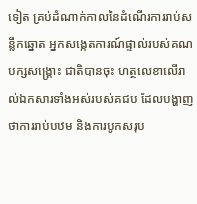ទៀត គ្រប់ដំណាក់កាលនៃដំណើរការរាប់សន្លឹកឆ្នោត អ្នកសង្កេតការណ៍ផ្ទាល់របស់គណបក្សសង្គ្រោះ ជាតិបានចុះ ហត្ថលេខាលើរាល់ឯកសារទាំងអស់របស់គជប ដែលបង្ហាញថាការរាប់បឋម និងការបូកសរុប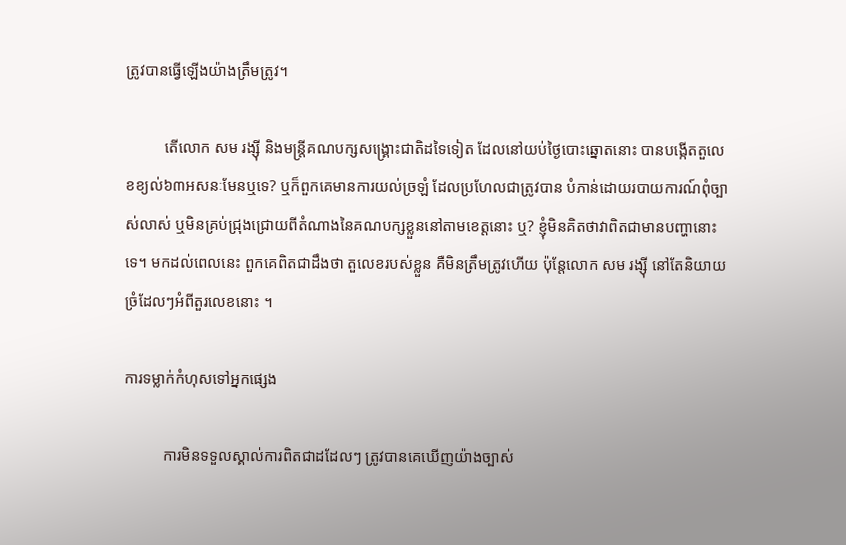ត្រូវបានធ្វើឡើងយ៉ាងត្រឹមត្រូវ។

          តើលោក សម រង្ស៊ី និងមន្ត្រីគណបក្សសង្គ្រោះជាតិដទៃទៀត ដែលនៅយប់ថ្ងៃបោះឆ្នោតនោះ បានបង្កើតតួលេខខ្យល់៦៣អសនៈមែនឬទេ? ឬក៏ពួកគេមានការយល់ច្រឡំ ដែលប្រហែលជាត្រូវបាន បំភាន់ដោយរបាយការណ៍ពុំច្បាស់លាស់ ឬមិនគ្រប់ជ្រុងជ្រោយពីតំណាងនៃគណបក្សខ្លួននៅតាមខេត្តនោះ ឬ? ខ្ញុំមិនគិតថាវាពិតជាមានបញ្ហានោះទេ។ មកដល់ពេលនេះ ពួកគេពិតជាដឹងថា តួលេខរបស់ខ្លួន គឺមិនត្រឹមត្រូវហើយ ប៉ុន្តែលោក សម រង្ស៊ី នៅតែនិយាយច្រំដែលៗអំពីតួរលេខនោះ ។

ការទម្លាក់កំហុសទៅអ្នកផ្សេង

          ការមិនទទួលស្គាល់ការពិតជាដដែលៗ ត្រូវបានគេឃើញយ៉ាងច្បាស់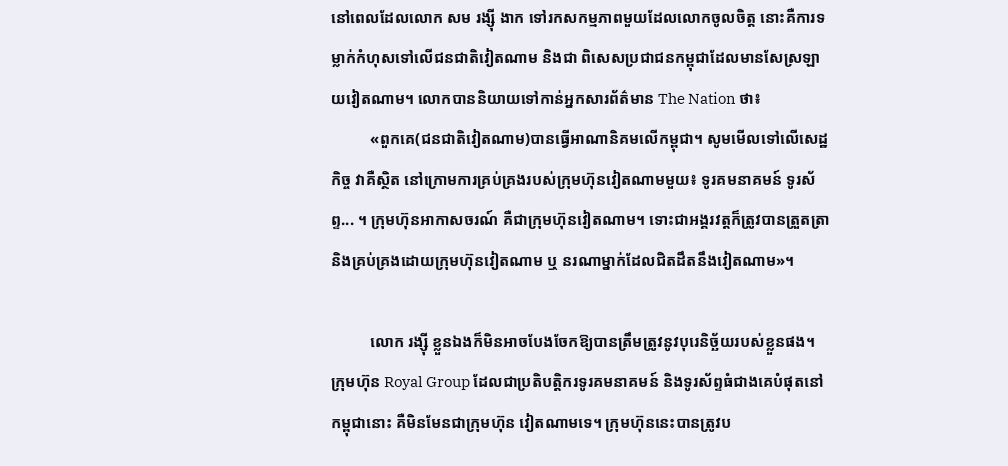នៅពេលដែលលោក សម រង្ស៊ី ងាក ទៅរកសកម្មភាពមួយដែលលោកចូលចិត្ត នោះគឺការទម្លាក់កំហុសទៅលើជនជាតិវៀតណាម និងជា ពិសេសប្រជាជនកម្ពុជាដែលមានសែស្រឡាយវៀតណាម។ លោកបាននិយាយទៅកាន់អ្នកសារព័ត៌មាន The Nation ថា៖
          «ពួកគេ(ជនជាតិវៀតណាម)បានធ្វើអាណានិគមលើកម្ពុជា។ សូមមើលទៅលើសេដ្ឋកិច្ច វាគឺស្ថិត នៅក្រោមការគ្រប់គ្រងរបស់ក្រុមហ៊ុនវៀតណាមមួយ៖ ទូរគមនាគមន៍ ទូរស័ព្ទ... ។ ក្រុមហ៊ុនអាកាសចរណ៍ គឺជាក្រុមហ៊ុនវៀតណាម។ ទោះជាអង្គរវត្តក៏ត្រូវបានត្រួតត្រា និងគ្រប់គ្រងដោយក្រុមហ៊ុនវៀតណាម ឬ នរណាម្នាក់ដែលជិតដឹតនឹងវៀតណាម»។

          លោក រង្ស៊ី ខ្លួនឯងក៏មិនអាចបែងចែកឱ្យបានត្រឹមត្រូវនូវបុរេនិច្ឆ័យរបស់ខ្លួនផង។ ក្រុមហ៊ុន Royal Group ដែលជាប្រតិបត្តិករទូរគមនាគមន៍ និងទូរស័ព្ទធំជាងគេបំផុតនៅកម្ពុជានោះ គឺមិនមែនជាក្រុមហ៊ុន វៀតណាមទេ។ ក្រុមហ៊ុននេះបានត្រូវប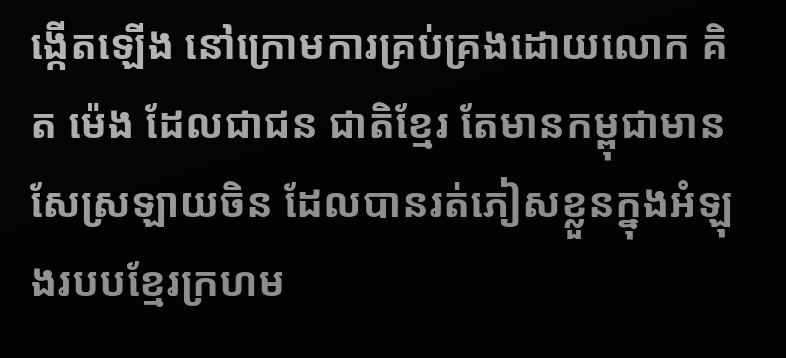ង្កើតឡើង នៅក្រោមការគ្រប់គ្រងដោយលោក គិត ម៉េង ដែលជាជន ជាតិខ្មែរ តែមានកម្ពុជាមានសែស្រឡាយចិន ដែលបានរត់ភៀសខ្លួនក្នុងអំឡុងរបបខ្មែរក្រហម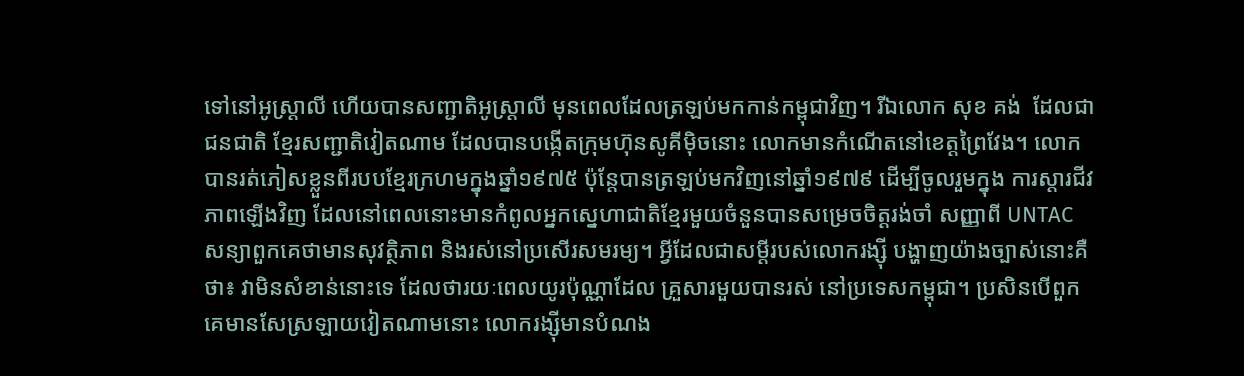ទៅនៅអូស្រ្តាលី ហើយបានសញ្ជាតិអូស្ត្រាលី មុនពេលដែលត្រឡប់មកកាន់កម្ពុជាវិញ។ រីឯលោក សុខ គង់  ដែលជាជនជាតិ ខ្មែរសញ្ជាតិវៀតណាម ដែលបានបង្កើតក្រុមហ៊ុនសូគីម៉ិចនោះ លោកមានកំណើតនៅខេត្តព្រៃវែង។ លោក បានរត់ភៀសខ្លួនពីរបបខ្មែរក្រហមក្នុងឆ្នាំ១៩៧៥ ប៉ុន្តែបានត្រឡប់មកវិញនៅឆ្នាំ១៩៧៩ ដើម្បីចូលរួមក្នុង ការស្តារជីវភាពឡើងវិញ ដែលនៅពេលនោះមានកំពូលអ្នកស្នេហាជាតិខ្មែរមួយចំនួនបានសម្រេចចិត្តរង់ចាំ សញ្ញាពី UNTAC សន្យាពួកគេថាមានសុវត្ថិភាព និងរស់នៅប្រសើរសមរម្យ។ អ្វីដែលជាសម្តីរបស់លោករង្ស៊ី បង្ហាញយ៉ាងច្បាស់នោះគឺថា៖ វាមិនសំខាន់នោះទេ ដែលថារយៈពេលយូរប៉ុណ្ណាដែល គ្រួសារមួយបានរស់ នៅប្រទេសកម្ពុជា។ ប្រសិនបើពួកគេមានសែស្រឡាយវៀតណាមនោះ លោករង្ស៊ីមានបំណង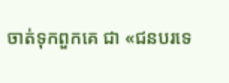ចាត់ទុកពួកគេ ជា «ជនបរទេ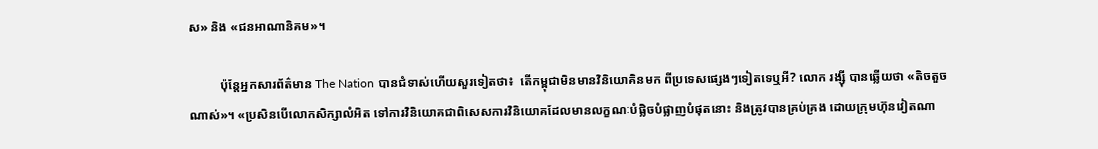ស» និង «ជនអាណានិគម»។

          ប៉ុន្តែអ្នកសារព័ត៌មាន The Nation បានជំទាស់ហើយសួរទៀតថា៖  តើកម្ពុជាមិនមានវិនិយោគិនមក ពីប្រទេសផ្សេងៗទៀតទេឬអី? លោក រង្ស៊ី បានឆ្លើយថា «តិចតួចណាស់»។ «ប្រសិនបើលោកសិក្សាលំអិត ទៅការវិនិយោគជាពិសេសការវិនិយោគដែលមានលក្ខណៈបំផ្លិចបំផ្លាញបំផុតនោះ និងត្រូវបានគ្រប់គ្រង ដោយក្រុមហ៊ុនវៀតណា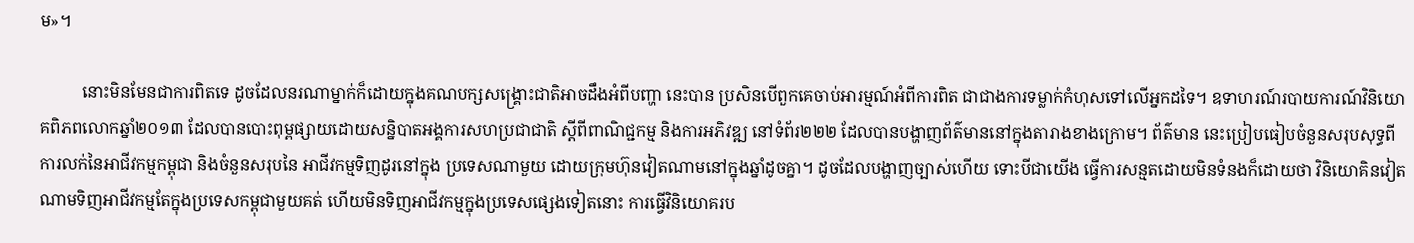ម»។

          នោះមិនមែនជាការពិតទេ ដូចដែលនរណាម្នាក់ក៏ដោយក្នុងគណបក្សសង្គ្រោះជាតិអាចដឹងអំពីបញ្ហា នេះបាន ប្រសិនបើពួកគេចាប់អារម្មណ៍អំពីការពិត ជាជាងការទម្លាក់កំហុសទៅលើអ្នកដទៃ។ ឧទាហរណ៍របាយការណ៍វិនិយោគពិភពលោកឆ្នាំ២០១៣ ដែលបានបោះពុម្ពផ្សាយដោយសន្និបាតអង្គការសហប្រជាជាតិ ស្តីពីពាណិជ្ជកម្ម និងការអភិវឌ្ឍ នៅទំព័រ២២២ ដែលបានបង្ហាញព័ត៌មាននៅក្នុងតារាងខាងក្រោម។ ព័ត៌មាន នេះប្រៀបធៀបចំនួនសរុបសុទ្ធពីការលក់នៃអាជីវកម្មកម្ពុជា និងចំនួនសរុបនៃ អាជីវកម្មទិញដូរនៅក្នុង ប្រទេសណាមួយ ដោយក្រុមហ៊ុនវៀតណាមនៅក្នុងឆ្នាំដូចគ្នា។ ដូចដែលបង្ហាញច្បាស់ហើយ ទោះបីជាយើង ធ្វើការសន្មតដោយមិនទំនងក៏ដោយថា វិនិយោគិនវៀតណាមទិញអាជីវកម្មតែក្នុងប្រទេសកម្ពុជាមួយគត់ ហើយមិនទិញអាជីវកម្មក្នុងប្រទេសផ្សេងទៀតនោះ ការធ្វើវិនិយោគរប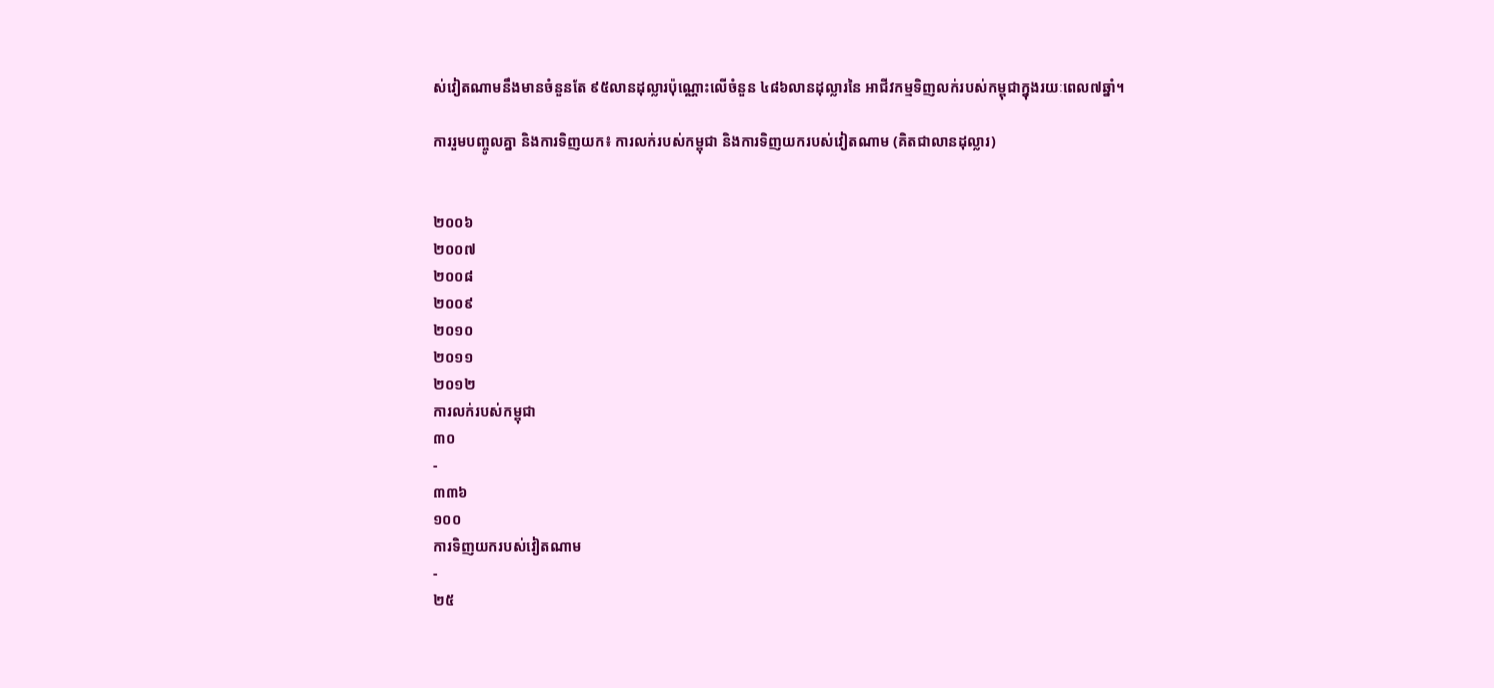ស់វៀតណាមនឹងមានចំនួនតែ ៩៥លានដុល្លារប៉ុណ្ណោះលើចំនួន ៤៨៦លានដុល្លារនៃ អាជីវកម្មទិញលក់របស់កម្ពុជាក្នុងរយៈពេល៧ឆ្នាំ។

ការរួមបញ្ចូលគ្នា និងការទិញយក៖ ការលក់របស់កម្ពុជា និងការទិញយករបស់វៀតណាម (គិតជាលានដុល្លារ)


២០០៦
២០០៧
២០០៨
២០០៩
២០១០
២០១១
២០១២
ការលក់របស់កម្ពុជា
៣០
-
៣៣៦
១០០
ការទិញយករបស់វៀតណាម
-
២៥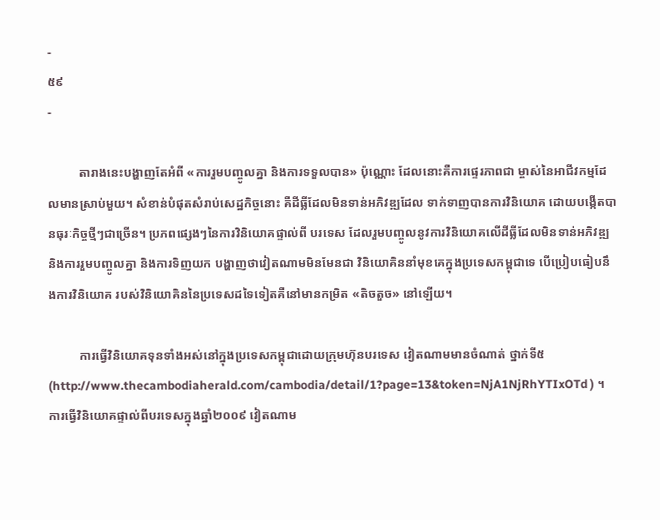-
៥៩
-

          តារាងនេះបង្ហាញតែអំពី «ការរួមបញ្ចូលគ្នា និងការទទួលបាន» ប៉ុណ្ណោះ ដែលនោះគឺការផ្ទេរភាពជា ម្ចាស់នៃអាជីវកម្មដែលមានស្រាប់មួយ។ សំខាន់បំផុតសំរាប់សេដ្ឋកិច្ចនោះ គឺដីធ្លីដែលមិនទាន់អភិវឌ្ឍដែល ទាក់ទាញបានការវិនិយោគ ដោយបង្កើតបានធុរៈកិច្ចថ្មីៗជាច្រើន។ ប្រភពផ្សេងៗនៃការវិនិយោគផ្ទាល់ពី បរទេស ដែលរួមបញ្ចូលនូវការវិនិយោគលើដីធ្លីដែលមិនទាន់អភិវឌ្ឍ និងការរួមបញ្ចូលគ្នា និងការទិញយក បង្ហាញថាវៀតណាមមិនមែនជា វិនិយោគិននាំមុខគេក្នុងប្រទេសកម្ពុជាទេ បើប្រៀបធៀបនឹងការវិនិយោគ របស់វិនិយោគិននៃប្រទេសដទៃទៀតគឺនៅមានកម្រិត «តិចតួច» នៅឡើយ។

          ការធ្វើវិនិយោគទុនទាំងអស់នៅក្នុងប្រទេសកម្ពុជាដោយក្រុមហ៊ុនបរទេស វៀតណាមមានចំណាត់ ថ្នាក់ទី៥ (http://www.thecambodiaherald.com/cambodia/detail/1?page=13&token=NjA1NjRhYTIxOTd ) ។ ការធ្វើវិនិយោគផ្ទាល់ពីបរទេសក្នុងឆ្នាំ២០០៩ វៀតណាម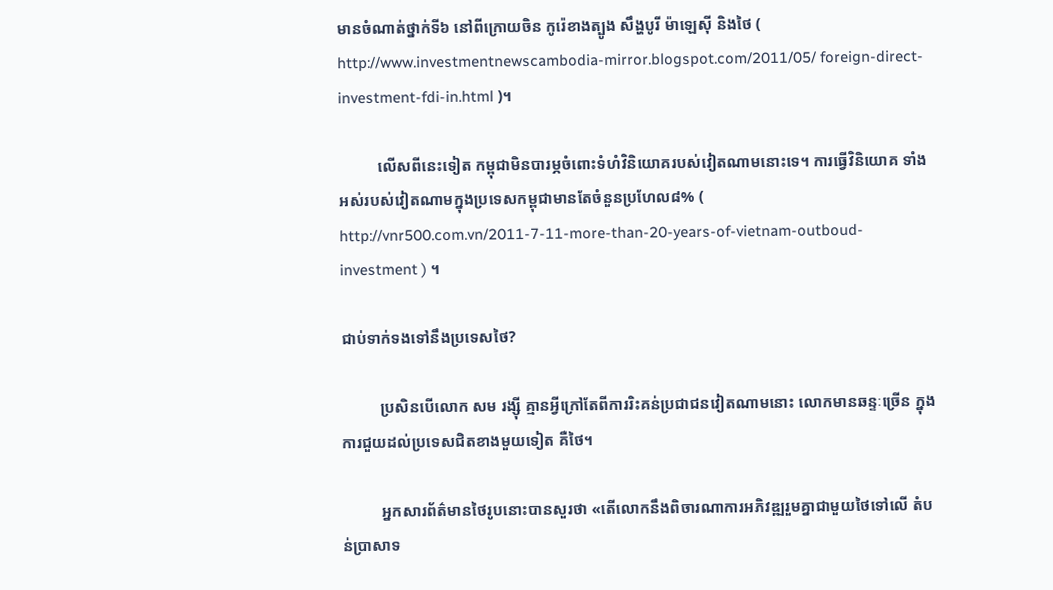មានចំណាត់ថ្នាក់ទី៦ នៅពីក្រោយចិន កូរ៉េខាងត្បូង សឹង្ហបូរី ម៉ាឡេស៊ី និងថៃ ( http://www.investmentnewscambodia-mirror.blogspot.com/2011/05/ foreign-direct-investment-fdi-in.html )។

          លើសពីនេះទៀត កម្ពុជាមិនបារម្ភចំពោះទំហំវិនិយោគរបស់វៀតណាមនោះទេ។ ការធ្វើវិនិយោគ ទាំងអស់របស់វៀតណាមក្នុងប្រទេសកម្ពុជាមានតែចំនួនប្រហែល៨% (  http://vnr500.com.vn/2011-7-11-more-than-20-years-of-vietnam-outboud-investment ) ។

ជាប់ទាក់ទងទៅនឹងប្រទេសថៃ?

          ប្រសិនបើលោក សម រង្ស៊ី គ្មានអ្វីក្រៅតែពីការរិះគន់ប្រជាជនវៀតណាមនោះ លោកមានឆន្ទៈច្រើន ក្នុងការជួយដល់ប្រទេសជិតខាងមួយទៀត គឺថៃ។

          អ្នកសារព័ត៌មានថៃរូបនោះបានសួរថា «តើលោកនឹងពិចារណាការអភិវឌ្ឍរួមគ្នាជាមួយថៃទៅលើ តំបន់ប្រាសាទ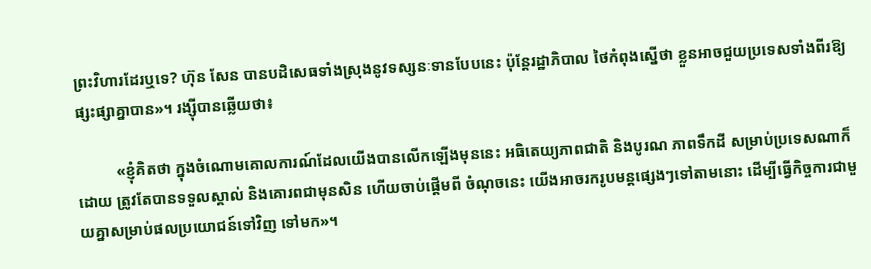ព្រះវិហារដែរឬទេ? ហ៊ុន សែន បានបដិសេធទាំងស្រុងនូវទស្សនៈទានបែបនេះ ប៉ុន្តែរដ្ឋាភិបាល ថៃកំពុងស្នើថា ខ្លួនអាចជួយប្រទេសទាំងពីរឱ្យផ្សះផ្សាគ្នាបាន»។ រង្ស៊ីបានឆ្លើយថា៖

          «ខ្ញុំគិតថា ក្នុងចំណោមគោលការណ៍ដែលយើងបានលើកឡើងមុននេះ អធិតេយ្យភាពជាតិ និងបូរណ ភាពទឹកដី សម្រាប់ប្រទេសណាក៏ដោយ ត្រូវតែបានទទួលស្គាល់ និងគោរពជាមុនសិន ហើយចាប់ផ្តើមពី ចំណុចនេះ យើងអាចរករូបមន្តផ្សេងៗទៅតាមនោះ ដើម្បីធ្វើកិច្ចការជាមួយគ្នាសម្រាប់ផលប្រយោជន៍ទៅវិញ ទៅមក»។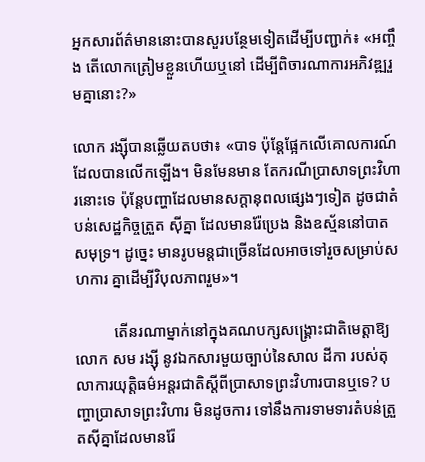អ្នកសារព័ត៌មាននោះបានសួរបន្ថែមទៀតដើម្បីបញ្ជាក់៖ «អញ្ចឹង តើលោកត្រៀមខ្លួនហើយឬនៅ ដើម្បីពិចារណាការអភិវឌ្ឍរួមគ្នានោះ?»

លោក រង្ស៊ីបានឆ្លើយតបថា៖ «បាទ ប៉ុន្តែផ្អែកលើគោលការណ៍ដែលបានលើកឡើង។ មិនមែនមាន តែករណីប្រាសាទព្រះវិហារនោះទេ ប៉ុន្តែបញ្ហាដែលមានសក្តានុពលផ្សេងៗទៀត ដូចជាតំបន់សេដ្ឋកិច្ចត្រួត ស៊ីគ្នា ដែលមានរ៉ែប្រេង និងឧស្ម័ននៅបាតសមុទ្រ។ ដូច្នេះ មានរូបមន្តជាច្រើនដែលអាចទៅរួចសម្រាប់សហការ គ្នាដើម្បីវិបុលភាពរួម»។

          តើនរណាម្នាក់នៅក្នុងគណបក្សសង្គ្រោះជាតិមេត្តាឱ្យលោក សម រង្ស៊ី នូវឯកសារមួយច្បាប់នៃសាល ដីកា របស់តុលាការយុត្តិធម៌អន្តរជាតិស្តីពីប្រាសាទព្រះវិហារបានឬទេ? បញ្ហាប្រាសាទព្រះវិហារ មិនដូចការ ទៅនឹងការទាមទារតំបន់ត្រួតស៊ីគ្នាដែលមានរ៉ែ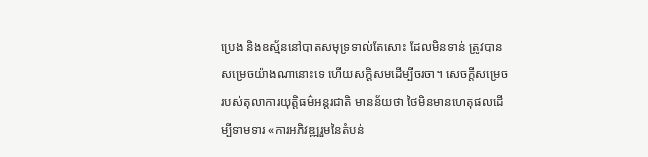ប្រេង និងឧស្ម័ននៅបាតសមុទ្រទាល់តែសោះ ដែលមិនទាន់ ត្រូវបានសម្រេចយ៉ាងណានោះទេ ហើយសក្តិសមដើម្បីចរចា។ សេចក្តីសម្រេចរបស់តុលាការយុត្តិធម៌អន្តរជាតិ មានន័យថា ថៃមិនមានហេតុផលដើម្បីទាមទារ «ការអភិវឌ្ឍរួមនៃតំបន់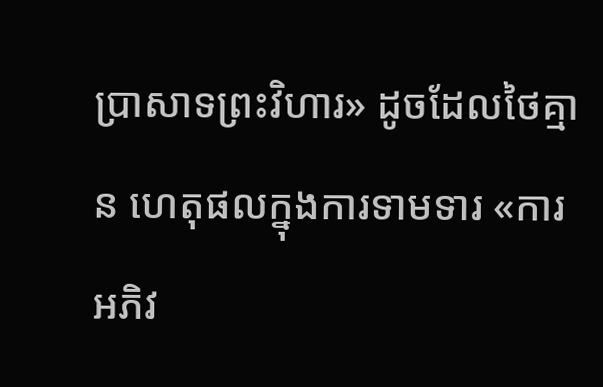ប្រាសាទព្រះវិហារ» ដូចដែលថៃគ្មាន ហេតុផលក្នុងការទាមទារ «ការអភិវ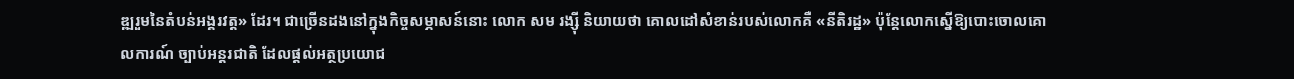ឌ្ឍរួមនៃតំបន់អង្គរវត្ត» ដែរ។ ជាច្រើនដងនៅក្នុងកិច្ចសម្ភាសន៍នោះ លោក សម រង្ស៊ី និយាយថា គោលដៅសំខាន់របស់លោកគឺ «នីតិរដ្ឋ» ប៉ុន្តែលោកស្នើឱ្យបោះចោលគោលការណ៍ ច្បាប់អន្តរជាតិ ដែលផ្តល់អត្ថប្រយោជ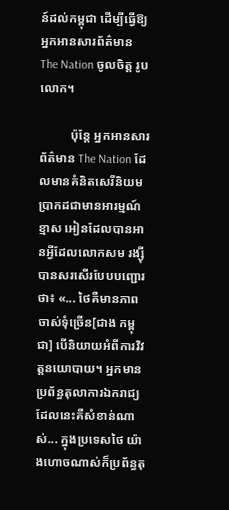ន៍ដល់កម្ពុជា ដើម្បីធ្វើឱ្យអ្នកអានសារព័ត៌មាន The Nation ចូលចិត្ត រូបលោក។

          ប៉ុន្តែ អ្នកអានសារព័ត៌មាន The Nation ដែលមានគំនិតសេរីនិយម ប្រាកដជាមានអារម្មណ៍ខ្មាស អៀនដែលបានអានអ្វីដែលលោកសម រង្ស៊ី បានសរសើរបែបបញ្ជោរថា៖ «... ថៃគឺមានភាពចាស់ទុំច្រើន[ជាង កម្ពុជា] បើនិយាយអំពីការវិវត្តនយោបាយ។ អ្នកមានប្រព័ន្ធតុលាការឯករាជ្យ ដែលនេះគឺសំខាន់ណាស់... ក្នុងប្រទេសថៃ យ៉ាងហោចណាស់ក៏ប្រព័ន្ធតុ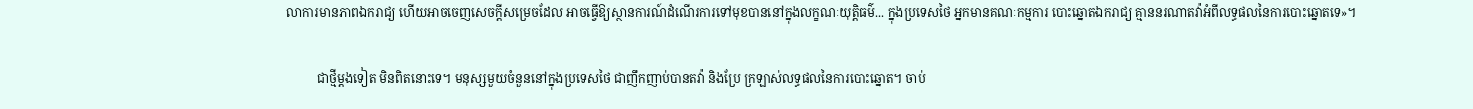លាការមានភាពឯករាជ្យ ហើយអាចចេញសេចក្តីសម្រេចដែល អាចធ្វើឱ្យស្ថានការណ៍ដំណើរការទៅមុខបាននៅក្នុងលក្ខណៈយុត្តិធម៌... ក្នុងប្រទេសថៃ អ្នកមានគណៈកម្មការ បោះឆ្នោតឯករាជ្យ គ្មាននរណាតវ៉ាអំពីលទ្ធផលនៃការបោះឆ្នោតទេ»។

          ជាថ្មីម្តងទៀត មិនពិតនោះទេ។ មនុស្សមួយចំនួននៅក្នុងប្រទេសថៃ ជាញឹកញាប់បានតវ៉ា និងប្រែ ក្រឡាស់លទ្ធផលនៃការបោះឆ្នោត។ ចាប់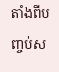តាំងពីបញ្ចប់ស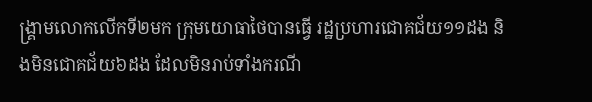ង្គ្រាមលោកលើកទី២មក ក្រុមយោធាថៃបានធ្វើ រដ្ឋប្រហារជោគជ័យ១១ដង និងមិនជោគជ័យ៦ដង ដែលមិនរាប់ទាំងករណី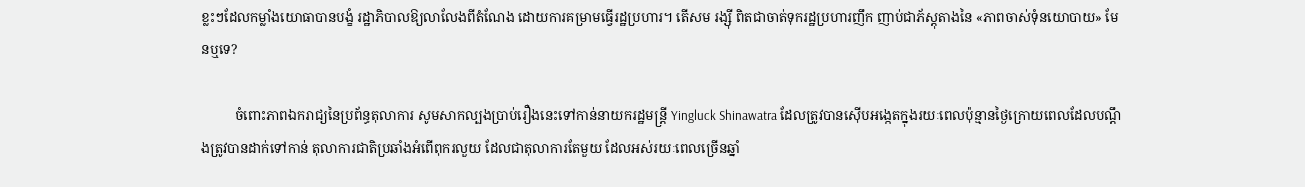ខ្លះៗដែលកម្លាំងយោធាបានបង្ខំ រដ្ឋាភិបាលឱ្យលាលែងពីតំណែង ដោយការគម្រាមធ្វើរដ្ឋប្រហារ។ តើសម រង្ស៊ី ពិតជាចាត់ទុករដ្ឋប្រហារញឹក ញាប់ជាភ័ស្តុតាងនៃ «ភាពចាស់ទុំនយោបាយ» មែនឬទេ?

          ចំពោះភាពឯករាជ្យនៃប្រព័ន្ធតុលាការ សូមសាកល្បងប្រាប់រឿងនេះទៅកាន់នាយករដ្ឋមន្ត្រី Yingluck Shinawatra ដែលត្រូវបានស៊ើបអង្កេតក្នុងរយៈពេលប៉ុន្មានថ្ងៃក្រោយពេលដែលបណ្តឹងត្រូវបានដាក់ទៅកាន់ តុលាការជាតិប្រឆាំងអំពើពុករលួយ ដែលជាតុលាការតែមួយ ដែលអស់រយៈពេលច្រើនឆ្នាំ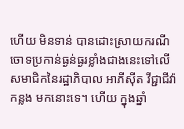ហើយ មិនទាន់ បានដោះស្រាយករណីចោទប្រកាន់ធ្ងន់ធ្ងរខ្លាំងជាងនេះទៅលើសមាជិកនៃរដ្ឋាភិបាល អាភីស៊ីត វីជ្ជាជីវ៉ា កន្លង មកនោះទេ។ ហើយ ក្នុងឆ្នាំ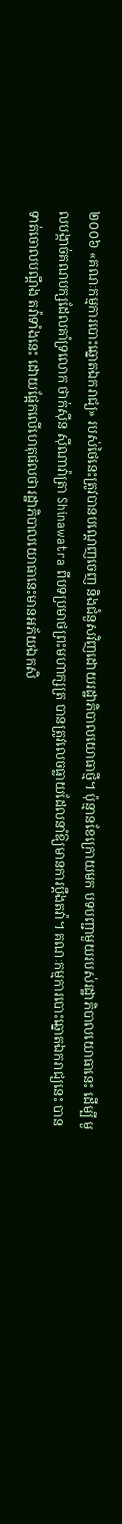២០០៦ «គណៈកម្មការបោះឆ្នោតឯករាជ្យ» របស់ថៃនេះត្រូវបានបណ្តេញចេញ និងជំនួសវិញដោយរដ្ឋាភិបាលយោធាថ្មី។ ប៉ុន្មានខែក្រោយមក បទបញ្ជាមួយរបស់រដ្ឋាភិបាលយោធានេះ ដើម្បី មួលបង្កាច់គណបក្សដែលគាំទ្រលោក ថាក់ស៊ីន ស៊ីណាវ៉ាត្រា Shinawatra ពីបទប្រមាថព្រះមហាក្សត្រ បានត្រូវលេចធ្លាយដែលនាំឱ្យមានការប្តឹងតវ៉ា។ គណៈកម្មការបោះឆ្នោតឯករាជ្យនេះ បានទាត់ចោលបណ្តឹង តវ៉ាទាំងនេះ ដោយផ្អែកលើហេតុផលថារដ្ឋាភិបាលយោធានេះមានអភ័យឯកសិ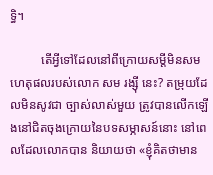ទ្ធិ។

          តើអ្វីទៅដែលនៅពីក្រោយសម្តីមិនសមហេតុផលរបស់លោក សម រង្ស៊ី នេះ? តម្រុយដែលមិនសូវជា ច្បាស់លាស់មួយ ត្រូវបានលើកឡើងនៅជិតចុងក្រោយនៃបទសម្ភាសន៍នោះ នៅពេលដែលលោកបាន និយាយថា «ខ្ញុំគិតថាមាន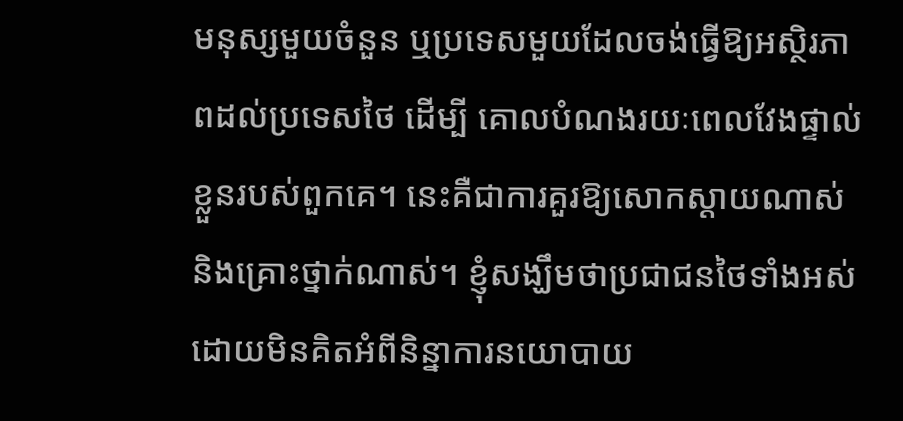មនុស្សមួយចំនួន ឬប្រទេសមួយដែលចង់ធ្វើឱ្យអស្ថិរភាពដល់ប្រទេសថៃ ដើម្បី គោលបំណងរយៈពេលវែងផ្ទាល់ខ្លួនរបស់ពួកគេ។ នេះគឺជាការគួរឱ្យសោកស្តាយណាស់ និងគ្រោះថ្នាក់ណាស់។ ខ្ញុំសង្ឃឹមថាប្រជាជនថៃទាំងអស់ ដោយមិនគិតអំពីនិន្នាការនយោបាយ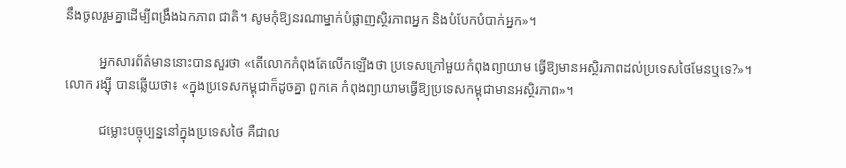នឹងចូលរួមគ្នាដើម្បីពង្រឹងឯកភាព ជាតិ។ សូមកុំឱ្យនរណាម្នាក់បំផ្លាញស្ថិរភាពអ្នក និងបំបែកបំបាក់អ្នក»។

          អ្នកសារព័ត៌មាននោះបានសួរថា «តើលោកកំពុងតែលើកឡើងថា ប្រទេសក្រៅមួយកំពុងព្យាយាម ធ្វើឱ្យមានអស្ថិរភាពដល់ប្រទេសថៃមែនឬទេ?»។ លោក រង្ស៊ី បានឆ្លើយថា៖ «ក្នុងប្រទេសកម្ពុជាក៏ដូចគ្នា ពួកគេ កំពុងព្យាយាមធ្វើឱ្យប្រទេសកម្ពុជាមានអស្ថិរភាព»។

          ជម្លោះបច្ចុប្បន្ននៅក្នុងប្រទេសថៃ គឺជាល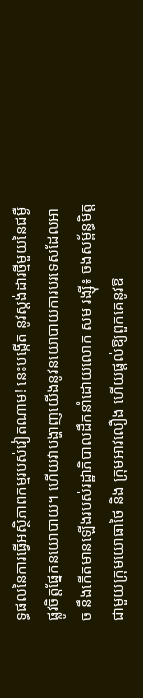ទ្ធផលនៃការធ្វើអស្ថិភាពកម្មរបស់វៀតណាម! នេះបង្កើត នូវស្តង់ដារថ្មីមួយនៃជម្ងឺផ្លូវចិត្តផ្នែកនយោបាយ។ ហើយវាបង្ហាញយើងនូវនយោបាយការបរទេសដែលអាច នឹងកើតមានឡើងរបស់រដ្ឋាភិបាលដឹកនាំដោយលោក សម រង្ស៊ី៖ ចងសម្ព័ន្ធមិត្តជាមួយក្រុមយោធាថៃ និង ក្រុមអាវលឿង ហើយផ្តល់ឱ្យពួកគេនូវឱ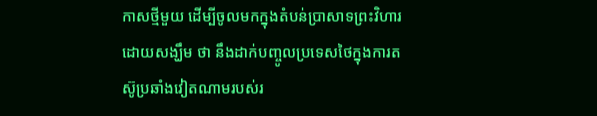កាសថ្មីមួយ ដើម្បីចូលមកក្នុងតំបន់ប្រាសាទព្រះវិហារ ដោយសង្ឃឹម ថា នឹងដាក់បញ្ចូលប្រទេសថៃក្នុងការតស៊ូប្រឆាំងវៀតណាមរបស់រ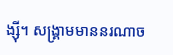ង្ស៊ី។ សង្គ្រាមមាននរណាច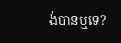ង់បានឬទេ?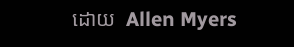ដោយ  Allen Myers